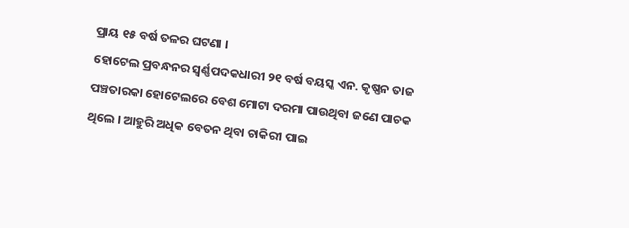ପ୍ରାୟ ୧୫ ବର୍ଷ ତଳର ଘଟଣା ।
ହୋଟେଲ ପ୍ରବନ୍ଧନର ସ୍ୱର୍ଣ୍ଣପଦକଧାରୀ ୨୧ ବର୍ଷ ବୟସ୍କ ଏନ. କୃଷ୍ଣନ ତାଜ ପଞ୍ଚତାରକା ହୋଟେଲରେ ବେଶ ମୋଟା ଦରମା ପାଉଥିବା ଜଣେ ପାଚକ ଥିଲେ । ଆହୁରି ଅଧିକ ବେତନ ଥିବା ଚାକିରୀ ପାଇ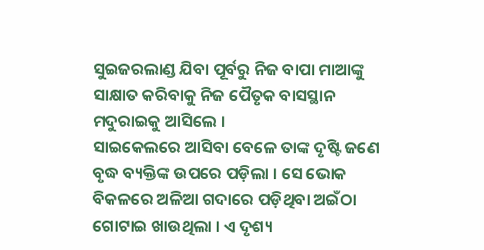ସୁଇଜରଲାଣ୍ଡ ଯିବା ପୂର୍ବରୁ ନିଜ ବାପା ମାଆଙ୍କୁ ସାକ୍ଷାତ କରିବାକୁ ନିଜ ପୈତୃକ ବାସସ୍ଥାନ ମଦୁରାଇକୁ ଆସିଲେ ।
ସାଇକେଲରେ ଆସିବା ବେଳେ ତାଙ୍କ ଦୃଷ୍ଟି ଜଣେ ବୃଦ୍ଧ ବ୍ୟକ୍ତିଙ୍କ ଉପରେ ପଡ଼ିଲା । ସେ ଭୋକ ବିକଳରେ ଅଳିଆ ଗଦାରେ ପଡ଼ିଥିବା ଅଇଁଠା ଗୋଟାଇ ଖାଉଥିଲା । ଏ ଦୃଶ୍ୟ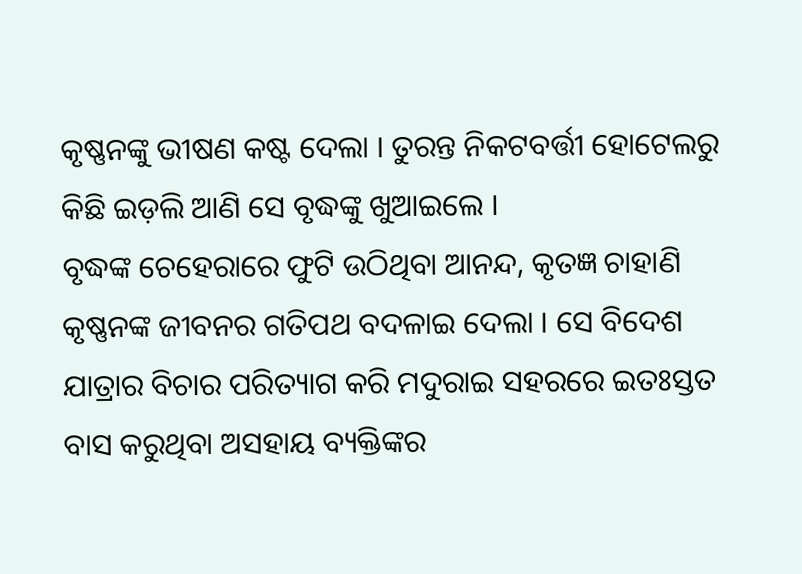କୃଷ୍ଣନଙ୍କୁ ଭୀଷଣ କଷ୍ଟ ଦେଲା । ତୁରନ୍ତ ନିକଟବର୍ତ୍ତୀ ହୋଟେଲରୁ କିଛି ଇଡ଼ଲି ଆଣି ସେ ବୃଦ୍ଧଙ୍କୁ ଖୁଆଇଲେ ।
ବୃଦ୍ଧଙ୍କ ଚେହେରାରେ ଫୁଟି ଉଠିଥିବା ଆନନ୍ଦ, କୃତଜ୍ଞ ଚାହାଣି କୃଷ୍ଣନଙ୍କ ଜୀବନର ଗତିପଥ ବଦଳାଇ ଦେଲା । ସେ ବିଦେଶ ଯାତ୍ରାର ବିଚାର ପରିତ୍ୟାଗ କରି ମଦୁରାଇ ସହରରେ ଇତଃସ୍ତତ ବାସ କରୁଥିବା ଅସହାୟ ବ୍ୟକ୍ତିଙ୍କର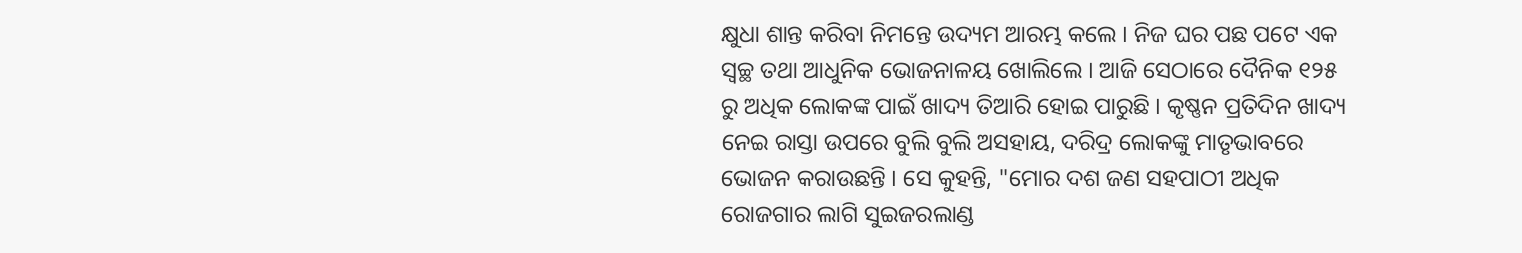କ୍ଷୁଧା ଶାନ୍ତ କରିବା ନିମନ୍ତେ ଉଦ୍ୟମ ଆରମ୍ଭ କଲେ । ନିଜ ଘର ପଛ ପଟେ ଏକ ସ୍ଵଚ୍ଛ ତଥା ଆଧୁନିକ ଭୋଜନାଳୟ ଖୋଲିଲେ । ଆଜି ସେଠାରେ ଦୈନିକ ୧୨୫ ରୁ ଅଧିକ ଲୋକଙ୍କ ପାଇଁ ଖାଦ୍ୟ ତିଆରି ହୋଇ ପାରୁଛି । କୃଷ୍ଣନ ପ୍ରତିଦିନ ଖାଦ୍ୟ ନେଇ ରାସ୍ତା ଉପରେ ବୁଲି ବୁଲି ଅସହାୟ, ଦରିଦ୍ର ଲୋକଙ୍କୁ ମାତୃଭାବରେ ଭୋଜନ କରାଉଛନ୍ତି । ସେ କୁହନ୍ତି, "ମୋର ଦଶ ଜଣ ସହପାଠୀ ଅଧିକ ରୋଜଗାର ଲାଗି ସୁଇଜରଲାଣ୍ଡ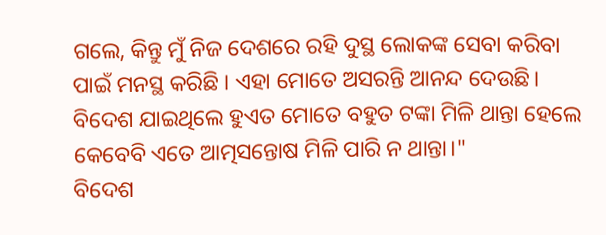ଗଲେ, କିନ୍ତୁ ମୁଁ ନିଜ ଦେଶରେ ରହି ଦୁସ୍ଥ ଲୋକଙ୍କ ସେବା କରିବା ପାଇଁ ମନସ୍ଥ କରିଛି । ଏହା ମୋତେ ଅସରନ୍ତି ଆନନ୍ଦ ଦେଉଛି। ବିଦେଶ ଯାଇଥିଲେ ହୁଏତ ମୋତେ ବହୁତ ଟଙ୍କା ମିଳି ଥାନ୍ତା ହେଲେ କେବେବି ଏତେ ଆତ୍ମସନ୍ତୋଷ ମିଳି ପାରି ନ ଥାନ୍ତା।"
ବିଦେଶ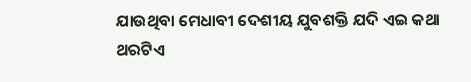ଯାଉଥିବା ମେଧାବୀ ଦେଶୀୟ ଯୁବଶକ୍ତି ଯଦି ଏଇ କଥା ଥରଟିଏ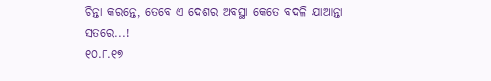ଚିନ୍ତା କରନ୍ତେ, ତେବେ ଏ ଦେଶର ଅବସ୍ଥା କେତେ ବଦଳି ଯାଆନ୍ତା ସତରେ...!
୧୦.୮.୧୭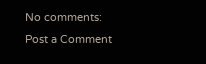No comments:
Post a Comment